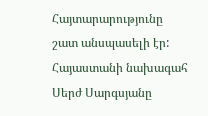Հայտարարությունը շատ անսպասելի էր: Հայաստանի նախագահ Սերժ Սարգսյանը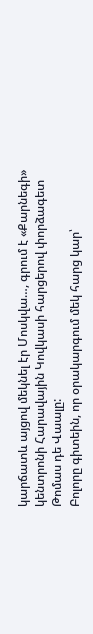կարճատև այցով մեկնել էր Մոսկվա…, գրում է «Քարնեգի» կենտրոնի Հարավային Կովկասի հարցերով փորձագետ Թոմաս դե Վաալը:
Բոլորը գիտեին, որ օրակարգում մեկ հարց կար՝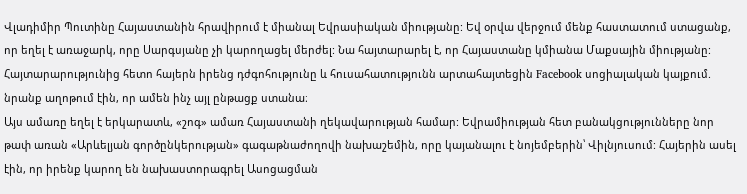Վլադիմիր Պուտինը Հայաստանին հրավիրում է միանալ Եվրասիական միությանը: Եվ օրվա վերջում մենք հաստատում ստացանք, որ եղել է առաջարկ, որը Սարգսյանը չի կարողացել մերժել: Նա հայտարարել է, որ Հայաստանը կմիանա Մաքսային միությանը:
Հայտարարությունից հետո հայերն իրենց դժգոհությունը և հուսահատությունն արտահայտեցին Facebook սոցիալական կայքում. նրանք աղոթում էին, որ ամեն ինչ այլ ընթացք ստանա։
Այս ամառը եղել է երկարատև, «շոգ» ամառ Հայաստանի ղեկավարության համար: Եվրամիության հետ բանակցությունները նոր թափ առան «Արևելյան գործընկերության» գագաթնաժողովի նախաշեմին, որը կայանալու է նոյեմբերին՝ Վիլնյուսում: Հայերին ասել էին, որ իրենք կարող են նախաստորագրել Ասոցացման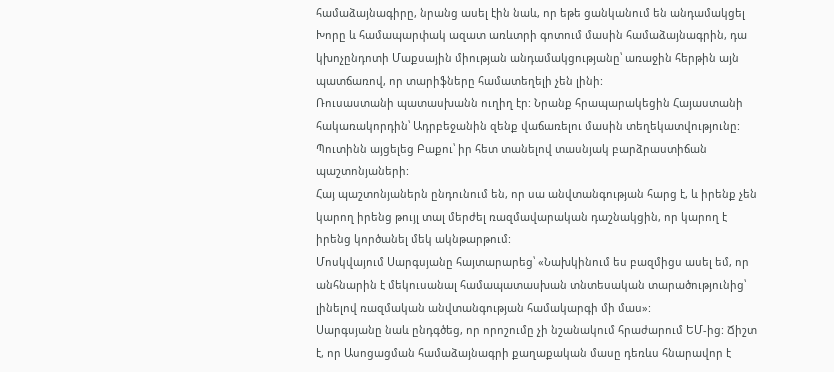համաձայնագիրը, նրանց ասել էին նաև, որ եթե ցանկանում են անդամակցել Խորը և համապարփակ ազատ առևտրի գոտում մասին համաձայնագրին, դա կխոչընդոտի Մաքսային միության անդամակցությանը՝ առաջին հերթին այն պատճառով, որ տարիֆները համատեղելի չեն լինի:
Ռուսաստանի պատասխանն ուղիղ էր: Նրանք հրապարակեցին Հայաստանի հակառակորդին՝ Ադրբեջանին զենք վաճառելու մասին տեղեկատվությունը: Պուտինն այցելեց Բաքու՝ իր հետ տանելով տասնյակ բարձրաստիճան պաշտոնյաների:
Հայ պաշտոնյաներն ընդունում են, որ սա անվտանգության հարց է, և իրենք չեն կարող իրենց թույլ տալ մերժել ռազմավարական դաշնակցին, որ կարող է իրենց կործանել մեկ ակնթարթում:
Մոսկվայում Սարգսյանը հայտարարեց՝ «Նախկինում ես բազմիցս ասել եմ, որ անհնարին է մեկուսանալ համապատասխան տնտեսական տարածությունից՝ լինելով ռազմական անվտանգության համակարգի մի մաս»:
Սարգսյանը նաև ընդգծեց, որ որոշումը չի նշանակում հրաժարում ԵՄ-ից: Ճիշտ է, որ Ասոցացման համաձայնագրի քաղաքական մասը դեռևս հնարավոր է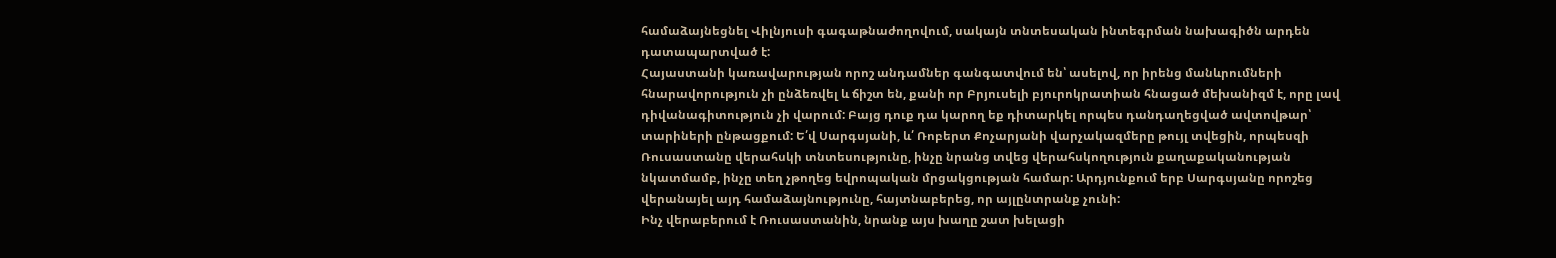համաձայնեցնել Վիլնյուսի գագաթնաժողովում, սակայն տնտեսական ինտեգրման նախագիծն արդեն դատապարտված է:
Հայաստանի կառավարության որոշ անդամներ գանգատվում են՝ ասելով, որ իրենց մանևրումների հնարավորություն չի ընձեռվել և ճիշտ են, քանի որ Բրյուսելի բյուրոկրատիան հնացած մեխանիզմ է, որը լավ դիվանագիտություն չի վարում: Բայց դուք դա կարող եք դիտարկել որպես դանդաղեցված ավտովթար՝ տարիների ընթացքում: Ե՛վ Սարգսյանի, և՛ Ռոբերտ Քոչարյանի վարչակազմերը թույլ տվեցին, որպեսզի Ռուսաստանը վերահսկի տնտեսությունը, ինչը նրանց տվեց վերահսկողություն քաղաքականության նկատմամբ, ինչը տեղ չթողեց եվրոպական մրցակցության համար: Արդյունքում երբ Սարգսյանը որոշեց վերանայել այդ համաձայնությունը, հայտնաբերեց, որ այլընտրանք չունի:
Ինչ վերաբերում է Ռուսաստանին, նրանք այս խաղը շատ խելացի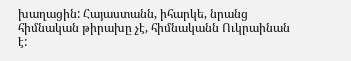խաղացին: Հայաստանն, իհարկե, նրանց հիմնական թիրախը չէ, հիմնականն Ուկրաինան է: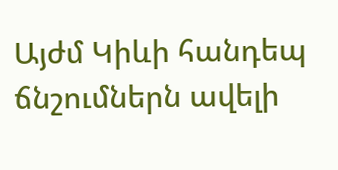Այժմ Կիևի հանդեպ ճնշումներն ավելի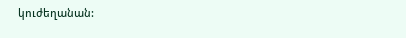կուժեղանան: